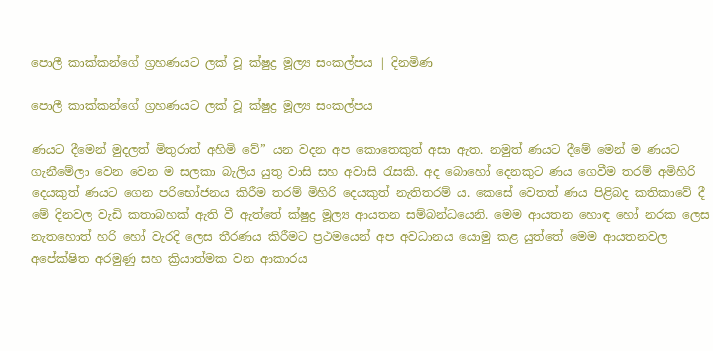පොලී කාක්කන්ගේ ග්‍රහණයට ලක් වූ ක්ෂුද්‍ර මූල්‍ය සංකල්පය | දිනමිණ

පොලී කාක්කන්ගේ ග්‍රහණයට ලක් වූ ක්ෂුද්‍ර මූල්‍ය සංකල්පය

ණයට දීමෙන් මුදලත් මිතුරාත් අහිමි වේ” යන වදන අප කොතෙකුත් අසා ඇත. නමුත් ණයට දීමේ මෙන් ම ණයට ගැනීමේලා වෙන වෙන ම සලකා බැලිය යුතු වාසි සහ අවාසි රැසකි. අද බොහෝ දෙනකුට ණය ගෙවීම තරම් අමිහිරි දෙයකුත් ණයට ගෙන පරිභෝජනය කිරීම තරම් මිහිරි දෙයකුත් නැතිතරම් ය. කෙසේ වෙතත් ණය පිළිබද කතිකාවේ දී මේ දිනවල වැඩි කතාබහක් ඇති වී ඇත්තේ ක්ෂුද්‍ර මූල්‍ය ආයතන සම්බන්ධයෙනි. මෙම ආයතන හොඳ හෝ නරක ලෙස නැතහොත් හරි හෝ වැරදි ලෙස තීරණය කිරීමට ප්‍රථමයෙන් අප අවධානය යොමු කළ යුත්තේ මෙම ආයතනවල අපේක්ෂිත අරමුණු සහ ක්‍රියාත්මක වන ආකාරය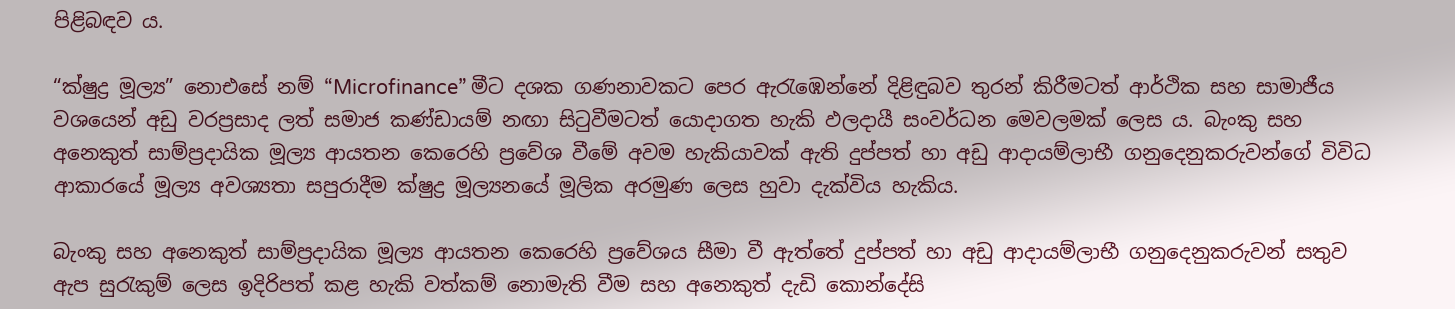පිළිබඳව ය.

“ක්ෂුද්‍ර මූල්‍ය” නොඑසේ නම් “Microfinance” මීට දශක ගණනාවකට පෙර ඇරැඹෙන්නේ දිළිඳුබව තුරන් කිරීමටත් ආර්ථික සහ සාමාජීය වශයෙන් අඩු වරප්‍රසාද ලත් සමාජ කණ්ඩායම් නඟා සිටුවීමටත් යොදාගත හැකි ඵලදායී සංවර්ධන මෙවලමක් ලෙස ය. බැංකු සහ අනෙකුත් සාම්ප්‍රදායික මූල්‍ය ආයතන කෙරෙහි ප්‍රවේශ වීමේ අවම හැකියාවක් ඇති දුප්පත් හා අඩු ආදායම්ලාභී ගනුදෙනුකරුවන්ගේ විවිධ ආකාරයේ මූල්‍ය අවශ්‍යතා සපුරාදීම ක්ෂුද්‍ර මූල්‍යනයේ මූලික අරමුණ ලෙස හුවා දැක්විය හැකිය.

බැංකු සහ අනෙකුත් සාම්ප්‍රදායික මූල්‍ය ආයතන කෙරෙහි ප්‍රවේශය සීමා වී ඇත්තේ දුප්පත් හා අඩු ආදායම්ලාභී ගනුදෙනුකරුවන් සතුව ඇප සුරැකුම් ලෙස ඉදිරිපත් කළ හැකි වත්කම් නොමැති වීම සහ අනෙකුත් දැඩි කොන්දේසි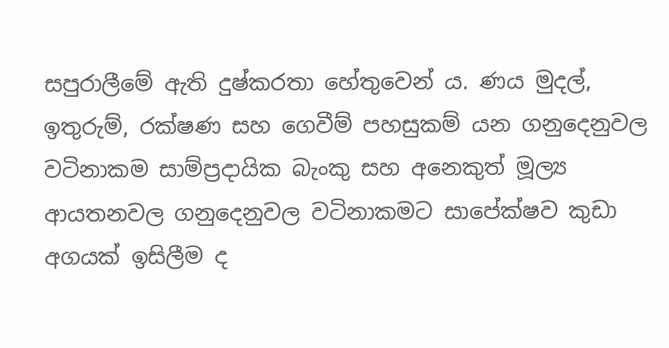සපුරාලීමේ ඇති දුෂ්කරතා හේතුවෙන් ය. ණය මුදල්, ඉතුරුම්, රක්ෂණ සහ ගෙවීම් පහසුකම් යන ගනුදෙනුවල වටිනාකම සාම්ප්‍රදායික බැංකු සහ අනෙකුත් මූල්‍ය ආයතනවල ගනුදෙනුවල වටිනාකමට සාපේක්ෂව කුඩා අගයක් ඉසිලීම ද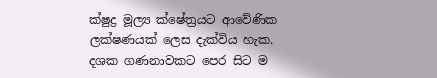ක්ෂුද්‍ර මූල්‍ය ක්ෂේත්‍රයට ආවේණික ලක්ෂණයක් ලෙස දැක්විය හැක. දශක ගණනාවකට පෙර සිට ම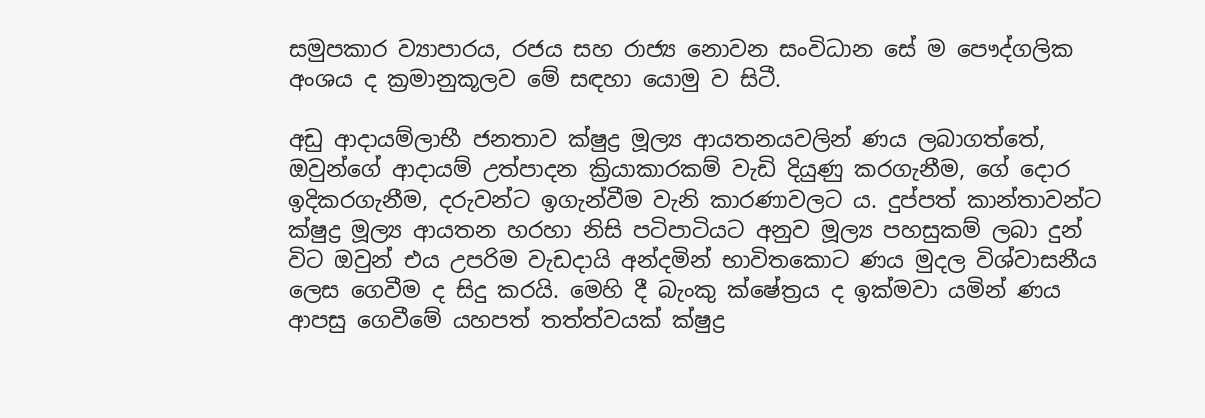සමුපකාර ව්‍යාපාරය, රජය සහ රාජ්‍ය නොවන සංවිධාන සේ ම පෞද්ගලික අංශය ද ක්‍රමානුකූලව මේ සඳහා යොමු ව සිටී.

අඩු ආදායම්ලාභී ජනතාව ක්ෂුද්‍ර මූල්‍ය ආයතනයවලින් ණය ලබාගත්තේ, ඔවුන්ගේ ආදායම් උත්පාදන ක්‍රියාකාරකම් වැඩි දියුණු කරගැනීම, ගේ දොර ඉදිකරගැනීම, දරුවන්ට ඉගැන්වීම වැනි කාරණාවලට ය. දුප්පත් කාන්තාවන්ට ක්ෂුද්‍ර මූල්‍ය ආයතන හරහා නිසි පටිපාටියට අනුව මූල්‍ය පහසුකම් ලබා දුන් විට ඔවුන් එය උපරිම වැඩදායි අන්දමින් භාවිතකොට ණය මුදල විශ්වාසනීය ලෙස ගෙවීම ද සිදු කරයි. මෙහි දී බැංකු ක්ෂේත්‍රය ද ඉක්මවා යමින් ණය ආපසු ගෙවීමේ යහපත් තත්ත්වයක් ක්ෂුද්‍ර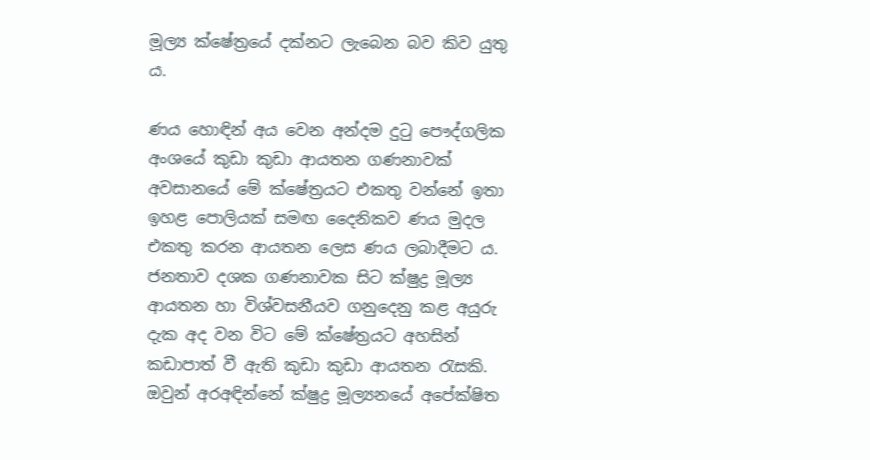මූල්‍ය ක්ෂේත්‍රයේ දක්නට ලැබෙන බව කිව යුතු ය.

ණය හොඳින් අය වෙන අන්දම දුටු පෞද්ගලික අංශයේ කුඩා කුඩා ආයතන ගණනාවක් අවසානයේ මේ ක්ෂේත්‍රයට එකතු වන්නේ ඉතා ඉහළ පොලියක් සමඟ දෛනිකව ණය මුදල එකතු කරන ආයතන ලෙස ණය ලබාදීමට ය. ජනතාව දශක ගණනාවක සිට ක්ෂුද්‍ර මූල්‍ය ආයතන හා විශ්වසනීයව ගනුදෙනු කළ අයුරු දැක අද වන විට මේ ක්ෂේත්‍රයට අහසින් කඩාපාත් වී ඇති කුඩා කුඩා ආයතන රැසකි. ඔවුන් අරඅඳින්නේ ක්ෂුද්‍ර මූල්‍යනයේ අපේක්ෂිත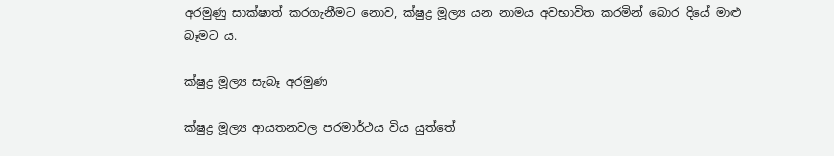අරමුණු සාක්ෂාත් කරගැනීමට නොව, ක්ෂුද්‍ර මූල්‍ය යන නාමය අවභාවිත කරමින් බොර දියේ මාළු බෑමට ය.

ක්ෂුද්‍ර මූල්‍ය සැබෑ අරමුණ

ක්ෂුද්‍ර මූල්‍ය ආයතනවල පරමාර්ථය විය යුත්තේ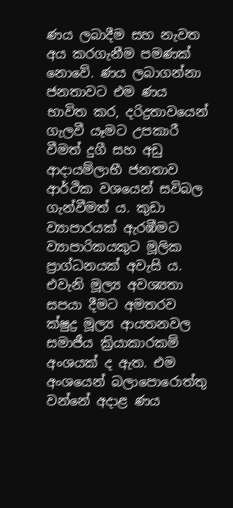ණය ලබාදීම සහ නැවත අය කරගැනීම පමණක් නොවේ. ණය ලබාගන්නා ජනතාවට එම ණය භාවිත කර, දරිද්‍රතාවයෙන් ගැලවී යෑමට උපකාරී වීමත් දුගී සහ අඩු ආදායම්ලාභී ජනතාව ආර්ථික වශයෙන් සවිබල ගැන්වීමත් ය. කුඩා ව්‍යාපාරයක් ඇරඹීමට ව්‍යාපාරිකයකුට මූලික ප්‍රාග්ධනයක් අවැසි ය. එවැනි මූල්‍ය අවශ්‍යතා සපයා දීමට අමතරව ක්ෂුද්‍ර මූල්‍ය ආයතනවල සමාජීය ක්‍රියාකාරකම් අංශයක් ද ඇත. එම අංශයෙන් බලාපොරොත්තු වන්නේ අදාළ ණය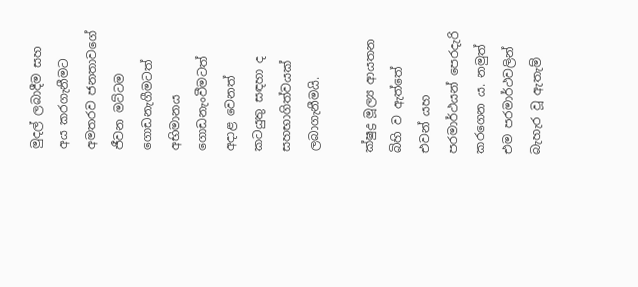මුදල් ලබාදීම සහ අය කරගැනීමට අමතරව ජනතාවගේ ජීවන මට්ටම ගොඩනැගීමටත් අභිමානය ගොඩනැංවීමටත් අදාළ වෙනත් කටයුතු සඳහා ද සහභාගිත්වයක් ලබාගැනීමයි.

ක්ෂුද්‍ර මූල්‍ය ආයතන බිහි ව ඇත්තේ එවන් යහ පරමාර්ථයන් පෙරදැරි කරගෙන ය. නමුත් එම පරමාර්ථවලින් බැහැර වූ ඇතැම්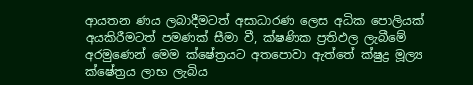ආයතන ණය ලබාදීමටත් අසාධාරණ ලෙස අධික පොලියක් අයකිරීමටත් පමණක් සීමා වී, ක්ෂණික ප්‍රතිඵල ලැබීමේ අරමුණෙන් මෙම ක්ෂේත්‍රයට අතපොවා ඇත්තේ ක්ෂුද්‍ර මූල්‍ය ක්ෂේත්‍රය ලාභ ලැබිය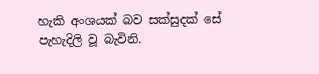හැකි අංශයක් බව සක්සුදක් සේ පැහැදිලි වූ බැවිනි.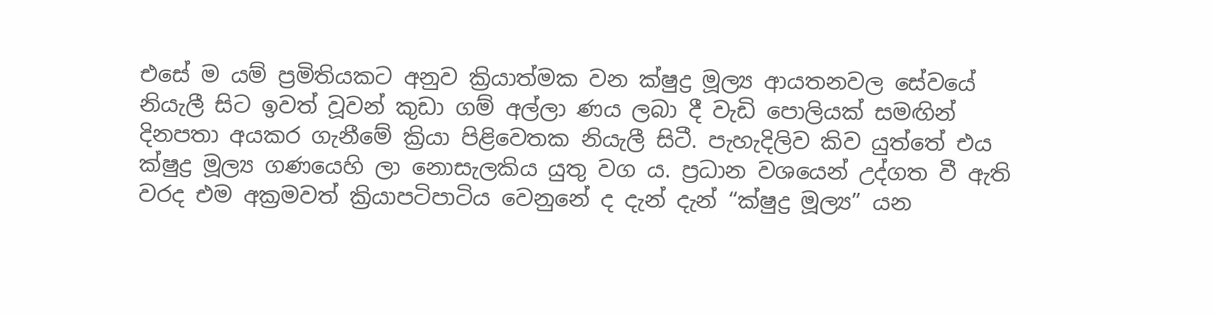එසේ ම යම් ප්‍රමිතියකට අනුව ක්‍රියාත්මක වන ක්ෂුද්‍ර මූල්‍ය ආයතනවල සේවයේ නියැලී සිට ඉවත් වූවන් කුඩා ගම් අල්ලා ණය ලබා දී වැඩි පොලියක් සමඟින් දිනපතා අයකර ගැනීමේ ක්‍රියා පිළිවෙතක නියැලී සිටී. පැහැදිලිව කිව යුත්තේ එය ක්ෂුද්‍ර මූල්‍ය ගණයෙහි ලා නොසැලකිය යුතු වග ය. ප්‍රධාන වශයෙන් උද්ගත වී ඇති වරද එම අක්‍රමවත් ක්‍රියාපටිපාටිය වෙනුනේ ද දැන් දැන් “ක්ෂුද්‍ර මූල්‍ය” යන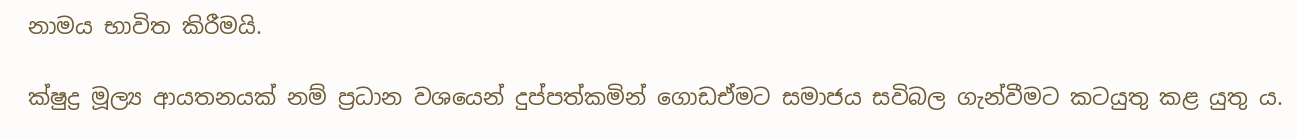නාමය භාවිත කිරීමයි.

ක්ෂුද්‍ර මූල්‍ය ආයතනයක් නම් ප්‍රධාන වශයෙන් දුප්පත්කමින් ගොඩඒමට සමාජය සවිබල ගැන්වීමට කටයුතු කළ යුතු ය.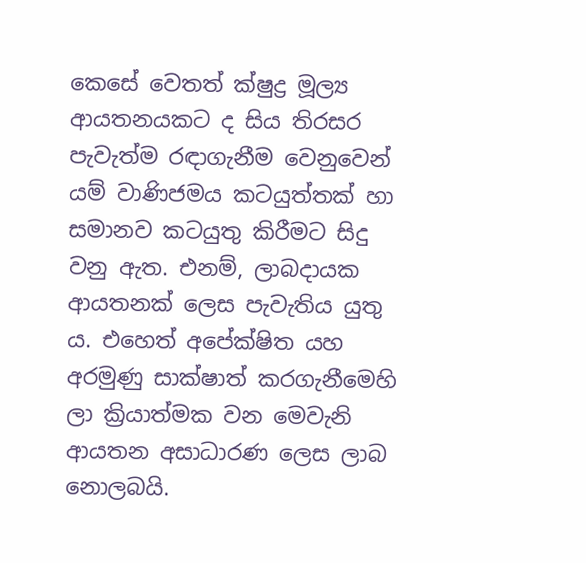කෙසේ වෙතත් ක්ෂුද්‍ර මූල්‍ය ආයතනයකට ද සිය තිරසර පැවැත්ම රඳාගැනීම වෙනුවෙන් යම් වාණිජමය කටයුත්තක් හා සමානව කටයුතු කිරීමට සිදු වනු ඇත. එනම්, ලාබදායක ආයතනක් ලෙස පැවැතිය යුතු ය. එහෙත් අපේක්ෂිත යහ අරමුණු සාක්ෂාත් කරගැනීමෙහි ලා ක්‍රියාත්මක වන මෙවැනි ආයතන අසාධාරණ ලෙස ලාබ නොලබයි.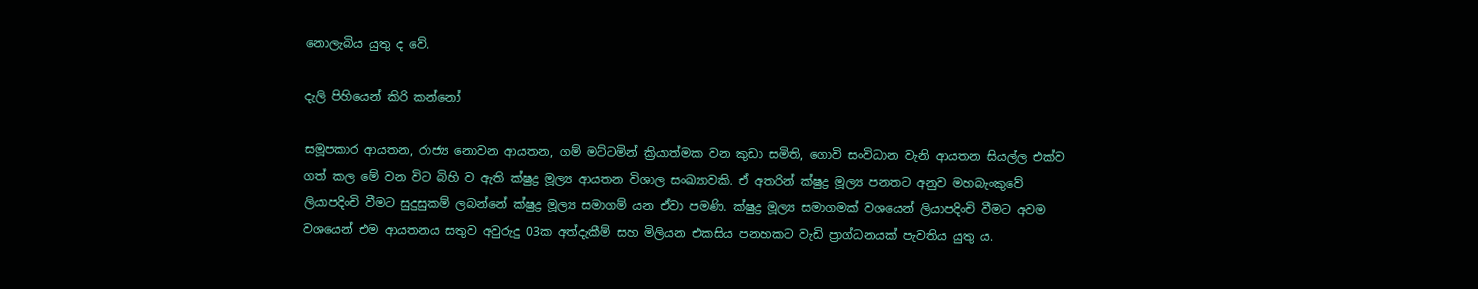නොලැබිය යුතු ද වේ.

දැලි පිහියෙන් කිරි කන්නෝ

සමූපකාර ආයතන, රාජ්‍ය නොවන ආයතන, ගම් මට්ටමින් ක්‍රියාත්මක වන කුඩා සමිති, ගොවි සංවිධාන වැනි ආයතන සියල්ල එක්ව ගත් කල මේ වන විට බිහි ව ඇති ක්ෂුද්‍ර මූල්‍ය ආයතන විශාල සංඛ්‍යාවකි. ඒ අතරින් ක්ෂුද්‍ර මූල්‍ය පනතට අනුව මහබැංකුවේ ලියාපදිංචි වීමට සුදුසුකම් ලබන්නේ ක්ෂුද්‍ර මූල්‍ය සමාගම් යන ඒවා පමණි. ක්ෂුද්‍ර මූල්‍ය සමාගමක් වශයෙන් ලියාපදිංචි වීමට අවම වශයෙන් එම ආයතනය සතුව අවුරුදු 03ක අත්දැකීම් සහ මිලියන එකසිය පනහකට වැඩි ප්‍රාග්ධනයක් පැවතිය යුතු ය.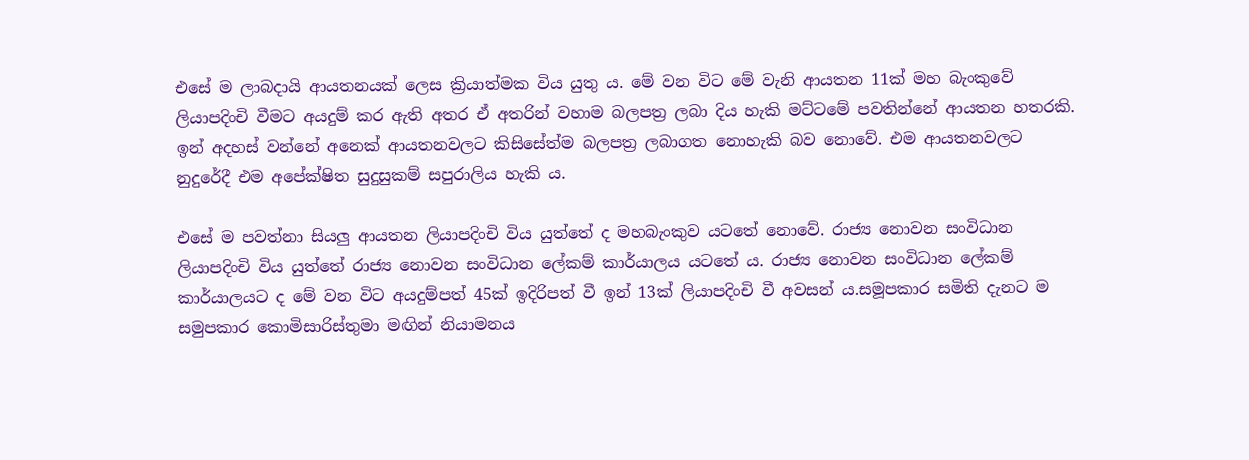එසේ ම ලාබදායි ආයතනයක් ලෙස ක්‍රියාත්මක විය යුතු ය. මේ වන විට මේ වැනි ආයතන 11ක් මහ බැංකුවේ ලියාපදිංචි වීමට අයදුම් කර ඇති අතර ඒ අතරින් වහාම බලපත්‍ර ලබා දිය හැකි මට්ටමේ පවතින්නේ ආයතන හතරකි. ඉන් අදහස් වන්නේ අනෙක් ආයතනවලට කිසිසේත්ම බලපත්‍ර ලබාගත නොහැකි බව නොවේ. එම ආයතනවලට නුදුරේදී එම අපේක්ෂිත සුදුසුකම් සපුරාලිය හැකි ය.

එසේ ම පවත්නා සියලු ආයතන ලියාපදිංචි විය යුත්තේ ද මහබැංකුව යටතේ නොවේ. රාජ්‍ය නොවන සංවිධාන ලියාපදිංචි විය යුත්තේ රාජ්‍ය නොවන සංවිධාන ලේකම් කාර්යාලය යටතේ ය. රාජ්‍ය නොවන සංවිධාන ලේකම් කාර්යාලයට ද මේ වන විට අයදුම්පත් 45ක් ඉදිරිපත් වී ඉන් 13ක් ලියාපදිංචි වී අවසන් ය.සමූපකාර සමිති දැනට ම සමුපකාර කොමිසාරිස්තුමා මඟින් නියාමනය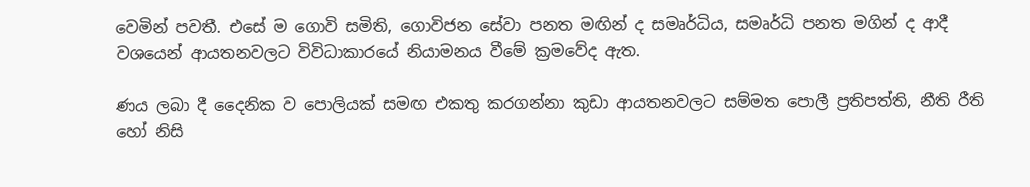වෙමින් පවතී. එසේ ම ගොවි සමිති, ගොවිජන සේවා පනත මඟින් ද සමෘර්ධිය, සමෘර්ධි පනත මගින් ද ආදී වශයෙන් ආයතනවලට විවිධාකාරයේ නියාමනය වීමේ ක්‍රමවේද ඇත.

ණය ලබා දී දෛනික ව පොලියක් සමඟ එකතු කරගන්නා කුඩා ආයතනවලට සම්මත පොලී ප්‍රතිපත්ති, නීති රීති හෝ නිසි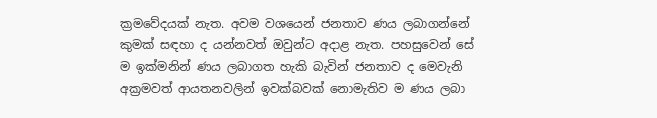ක්‍රමවේදයක් නැත. අවම වශයෙන් ජනතාව ණය ලබාගන්නේ කුමක් සඳහා ද යන්නවත් ඔවුන්ට අදාළ නැත. පහසුවෙන් සේ ම ඉක්මනින් ණය ලබාගත හැකි බැවින් ජනතාව ද මෙවැනි අක්‍රමවත් ආයතනවලින් ඉවක්බවක් නොමැතිව ම ණය ලබා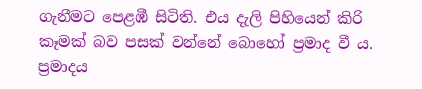ගැනීමට පෙළඹී සිටිති. එය දැලි පිහියෙන් කිරි කෑමක් බව පසක් වන්නේ බොහෝ ප්‍රමාද වී ය. ප්‍රමාදය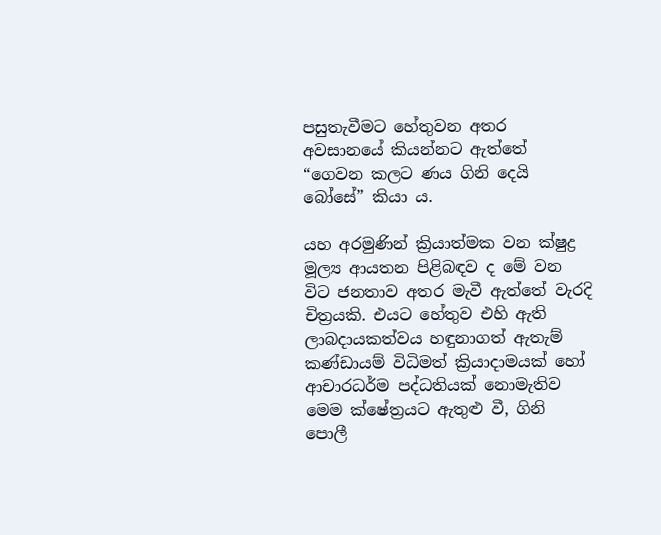පසුතැවීමට හේතුවන අතර අවසානයේ කියන්නට ඇත්තේ “ගෙවන කලට ණය ගිනි දෙයි බෝසේ” කියා ය.

යහ අරමුණින් ක්‍රියාත්මක වන ක්ෂුද්‍ර මූල්‍ය ආයතන පිළිබඳව ද මේ වන විට ජනතාව අතර මැවී ඇත්තේ වැරදි චිත්‍රයකි. එයට හේතුව එහි ඇති ලාබදායකත්වය හඳුනාගත් ඇතැම් කණ්ඩායම් විධිමත් ක්‍රියාදාමයක් හෝ ආචාරධර්ම පද්ධතියක් නොමැතිව මෙම ක්ෂේත්‍රයට ඇතුළු වී, ගිනි පොලී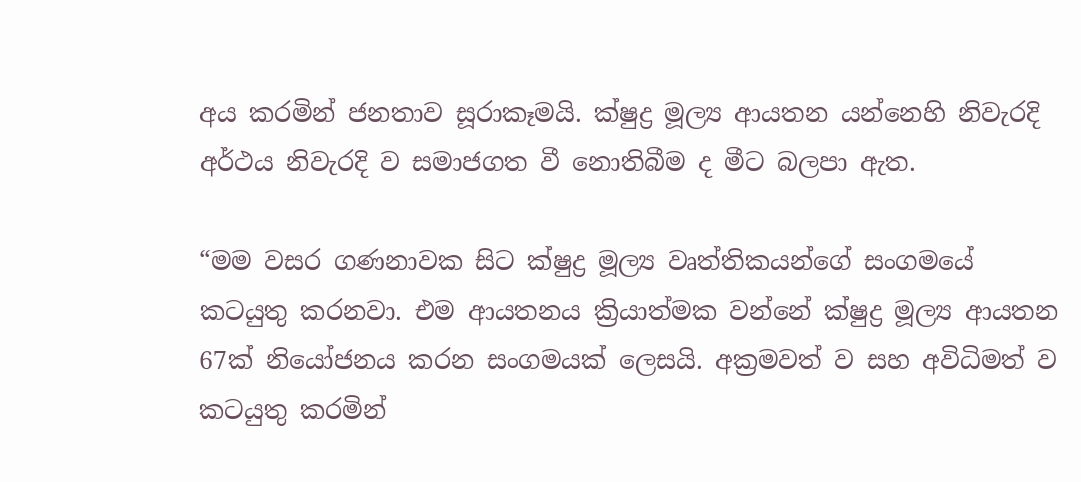අය කරමින් ජනතාව සූරාකෑමයි. ක්ෂුද්‍ර මූල්‍ය ආයතන යන්නෙහි නිවැරදි අර්ථය නිවැරදි ව සමාජගත වී නොතිබීම ද මීට බලපා ඇත.

“මම වසර ගණනාවක සිට ක්ෂුද්‍ර මූල්‍ය වෘත්තිකයන්ගේ සංගමයේ කටයුතු කරනවා. එම ආයතනය ක්‍රියාත්මක වන්නේ ක්ෂුද්‍ර මූල්‍ය ආයතන 67ක් නියෝජනය කරන සංගමයක් ලෙසයි. අක්‍රමවත් ව සහ අවිධිමත් ව කටයුතු කරමින්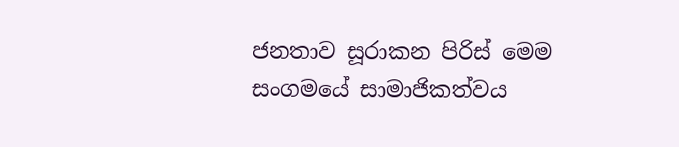ජනතාව සූරාකන පිරිස් මෙම සංගමයේ සාමාජිකත්වය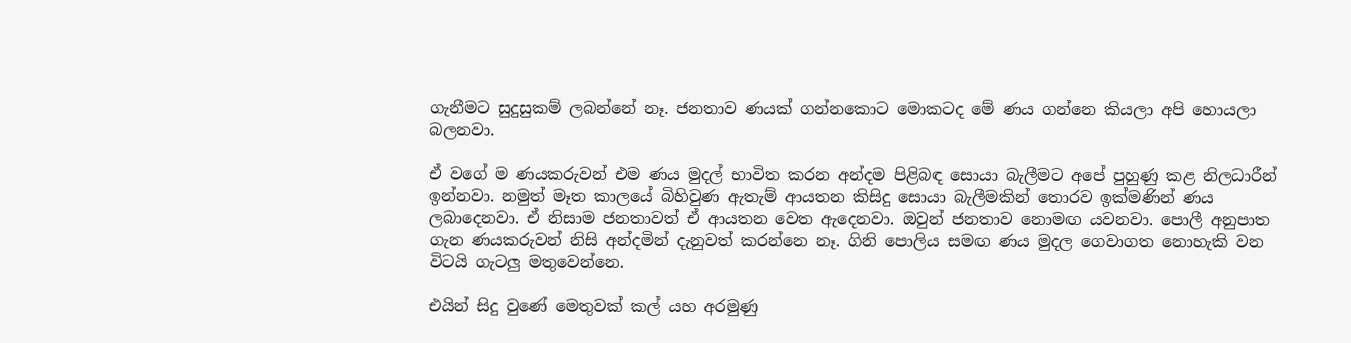ගැනීමට සුදුසුකම් ලබන්නේ නෑ. ජනතාව ණයක් ගන්නකොට මොකටද මේ ණය ගන්නෙ කියලා අපි හොයලා බලනවා.

ඒ වගේ ම ණයකරුවන් එම ණය මුදල් භාවිත කරන අන්දම පිළිබඳ සොයා බැලීමට අපේ පුහුණු කළ නිලධාරීන් ඉන්නවා. නමුත් මෑත කාලයේ බිහිවුණ ඇතැම් ආයතන කිසිදු සොයා බැලීමකින් තොරව ඉක්මණින් ණය ලබාදෙනවා. ඒ නිසාම ජනතාවත් ඒ ආයතන වෙත ඇදෙනවා. ඔවුන් ජනතාව නොමඟ යවනවා. පොලී අනුපාත ගැන ණයකරුවන් නිසි අන්දමින් දැනුවත් කරන්නෙ නෑ. ගිනි පොලිය සමඟ ණය මුදල ගෙවාගත නොහැකි වන විටයි ගැටලු මතුවෙන්නෙ.

එයින් සිදු වුණේ මෙතුවක් කල් යහ අරමුණු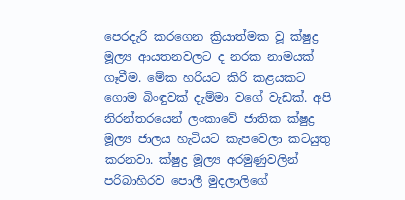පෙරදැරි කරගෙන ක්‍රියාත්මක වූ ක්ෂුද්‍ර මූල්‍ය ආයතනවලට ද නරක නාමයක් ගෑවීම. මේක හරියට කිරි කළයකට ගොම බිංඳුවක් දැම්මා වගේ වැඩක්. අපි නිරන්තරයෙන් ලංකාවේ ජාතික ක්ෂුද්‍ර මූල්‍ය ජාලය හැටියට කැපවෙලා කටයුතු කරනවා. ක්ෂුද්‍ර මූල්‍ය අරමුණුවලින් පරිබාහිරව පොලී මුදලාලිගේ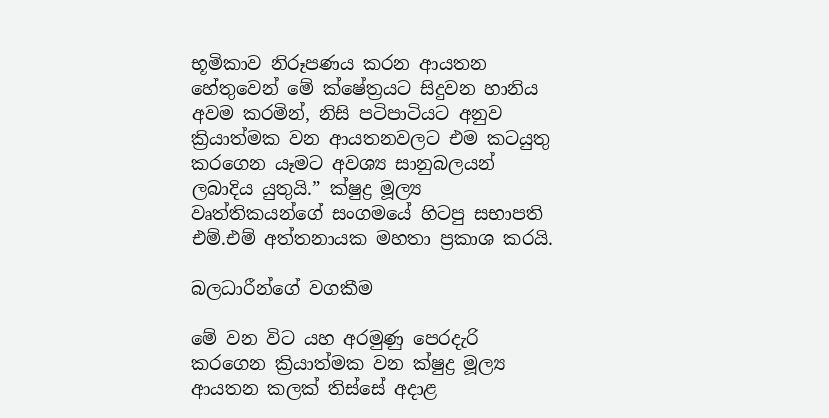භූමිකාව නිරූපණය කරන ආයතන හේතුවෙන් මේ ක්ෂේත්‍රයට සිදුවන හානිය අවම කරමින්, නිසි පටිපාටියට අනුව ක්‍රියාත්මක වන ආයතනවලට එම කටයුතු කරගෙන යෑමට අවශ්‍ය සානුබලයන් ලබාදිය යුතුයි.” ක්ෂුද්‍ර මූල්‍ය වෘත්තිකයන්ගේ සංගමයේ හිටපු සභාපති එම්.එම් අත්තනායක මහතා ප්‍රකාශ කරයි.

බලධාරීන්ගේ වගකීම

මේ වන විට යහ අරමුණු පෙරදැරි කරගෙන ක්‍රියාත්මක වන ක්ෂුද්‍ර මූල්‍ය ආයතන කලක් තිස්සේ අදාළ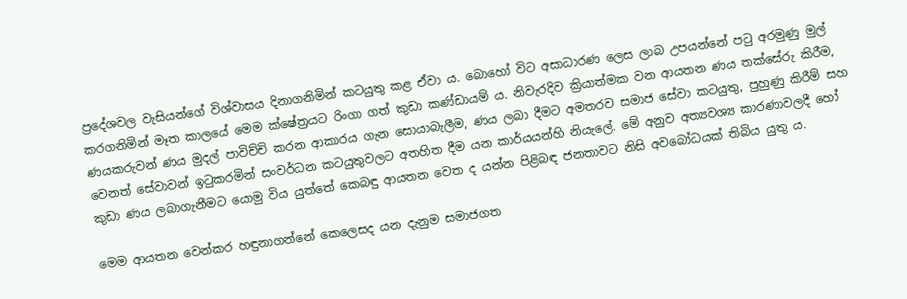ප්‍රදේශවල වැසියන්ගේ විශ්වාසය දිනාගනිමින් කටයුතු කළ ඒවා ය. බොහෝ විට අසාධාරණ ලෙස ලාබ උපයන්නේ පටු අරමුණු මුල් කරගනිමින් මෑත කාලයේ මෙම ක්ෂේත්‍රයට රිංගා ගත් කුඩා කණ්ඩායම් ය. නිවැරදිව ක්‍රියාත්මක වන ආයතන ණය තක්සේරු කිරීම, ණයකරුවන් ණය මුදල් පාවිච්චි කරන ආකාරය ගැන සොයාබැලීම, ණය ලබා දීමට අමතරව සමාජ සේවා කටයුතු, පුහුණු කිරීම් සහ වෙනත් සේවාවන් ඉටුකරමින් සංවර්ධන කටයුතුවලට අතහිත දීම යන කාර්යයන්හි නියැලේ. මේ අනුව අත්‍යවශ්‍ය කාරණාවලදී හෝ කුඩා ණය ලබාගැනීමට යොමු විය යුත්තේ කෙබඳු ආයතන වෙත ද යන්න පිළිබඳ ජනතාවට නිසි අවබෝධයක් තිබිය යුතු ය.

මෙම ආයතන වෙන්කර හඳුනාගන්නේ කෙලෙසද යන දැනුම සමාජගත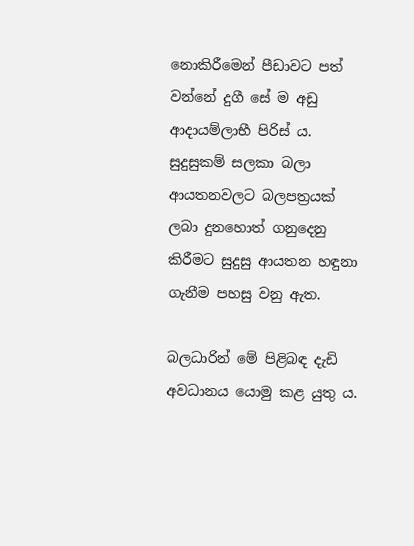නොකිරීමෙන් පීඩාවට පත් වන්නේ දුගී සේ ම අඩු ආදායම්ලාභී පිරිස් ය. සුදුසුකම් සලකා බලා ආයතනවලට බලපත්‍රයක් ලබා දුනහොත් ගනුදෙනු කිරීමට සුදුසු ආයතන හඳුනා ගැනීම පහසු වනු ඇත.

බලධාරින් මේ පිළිබඳ දැඩි අවධානය යොමු කළ යුතු ය.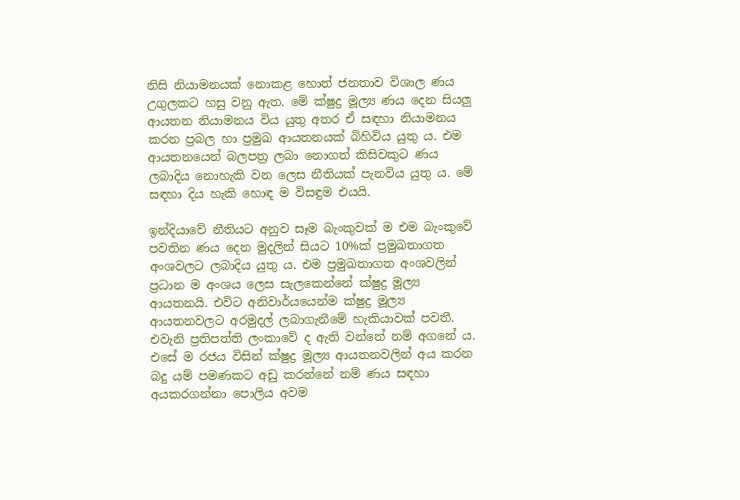නිසි නියාමනයක් නොකළ හොත් ජනතාව විශාල ණය උගුලකට හසු වනු ඇත. මේ ක්ෂුද්‍ර මූල්‍ය ණය දෙන සියලු ආයතන නියාමනය විය යුතු අතර ඒ සඳහා නියාමනය කරන ප්‍රබල හා ප්‍රමුඛ ආයතනයක් බිහිවිය යුතු ය. එම ආයතනයෙන් බලපත්‍ර ලබා නොගත් කිසිවකුට ණය ලබාදිය නොහැකි වන ලෙස නීතියක් පැනවිය යුතු ය. මේ සඳහා දිය හැකි හොඳ ම විසඳුම එයයි.

ඉන්දියාවේ නීතියට අනුව සෑම බැංකුවක් ම එම බැංකුවේ පවතින ණය දෙන මුදලින් සියට 10%ක් ප්‍රමුඛතාගත අංශවලට ලබාදිය යුතු ය. එම ප්‍රමුඛතාගත අංශවලින් ප්‍රධාන ම අංශය ලෙස සැලකෙන්නේ ක්ෂුද්‍ර මූල්‍ය ආයතනයි. එවිට අනිවාර්යයෙන්ම ක්ෂුද්‍ර මූල්‍ය ආයතනවලට අරමුදල් ලබාගැනීමේ හැකියාවක් පවතී. එවැනි ප්‍රතිපත්ති ලංකාවේ ද ඇති වන්නේ නම් අගනේ ය. එසේ ම රජය විසින් ක්ෂුද්‍ර මූල්‍ය ආයතනවලින් අය කරන බදු යම් පමණකට අඩු කරන්නේ නම් ණය සඳහා අයකරගන්නා පොලිය අවම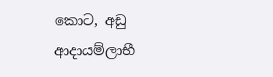කොට, අඩු ආදායම්ලාභී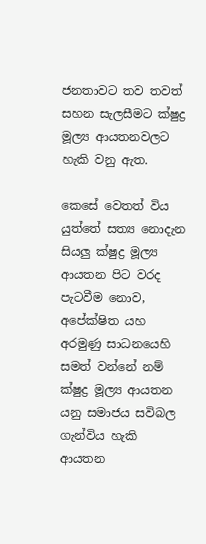ජනතාවට තව තවත් සහන සැලසීමට ක්ෂුද්‍ර මූල්‍ය ආයතනවලට හැකි වනු ඇත.

කෙසේ වෙතත් විය යුත්තේ සත්‍ය නොදැන සියලු ක්ෂුද්‍ර මූල්‍ය ආයතන පිට වරද පැටවීම නොව, අපේක්ෂිත යහ අරමුණු සාධනයෙහි සමත් වන්නේ නම් ක්ෂුද්‍ර මූල්‍ය ආයතන යනු සමාජය සවිබල ගැන්විය හැකි ආයතන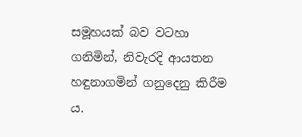සමූහයක් බව වටහා ගනිමින්, නිවැරදි ආයතන හඳුනාගමින් ගනුදෙනු කිරීම ය.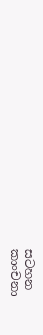සටහන
කාංචනා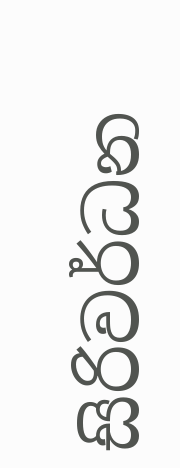සිරිවර්ධන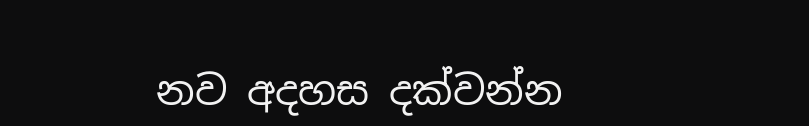නව අදහස දක්වන්න